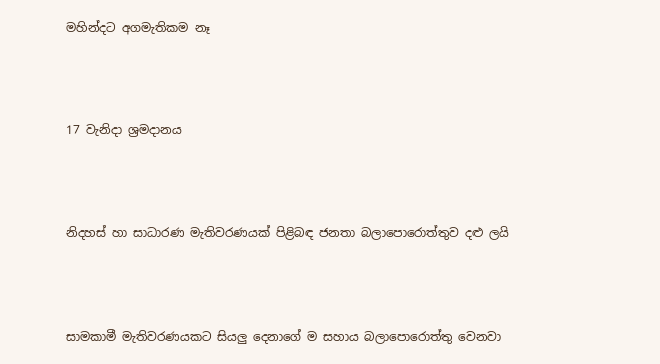මහින්දට අගමැතිකම නෑ




17 වැනිදා ශ්‍රමදානය




නිදහස් හා සාධාරණ මැතිවරණයක් පිළිබඳ ජනතා බලාපොරොත්තුව දළු ලයි




සාමකාමී මැතිවරණයකට සියලු දෙනාගේ ම සහාය බලාපොරොත්තු වෙනවා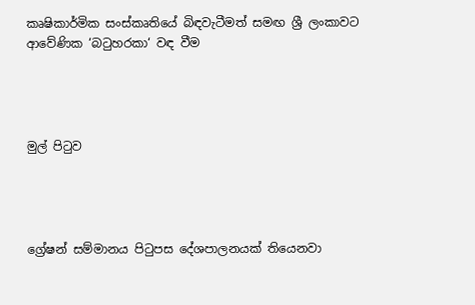කෘෂිකාර්මික සංස්කෘතියේ බිඳවැටීමත් සමඟ ශ්‍රී ලංකාවට ආවේණික ‘බටුහරකා‘ වඳ වීම




මුල් පිටුව




ග්‍රේෂන් සම්මානය පිටුපස දේශපාලනයක් තියෙනවා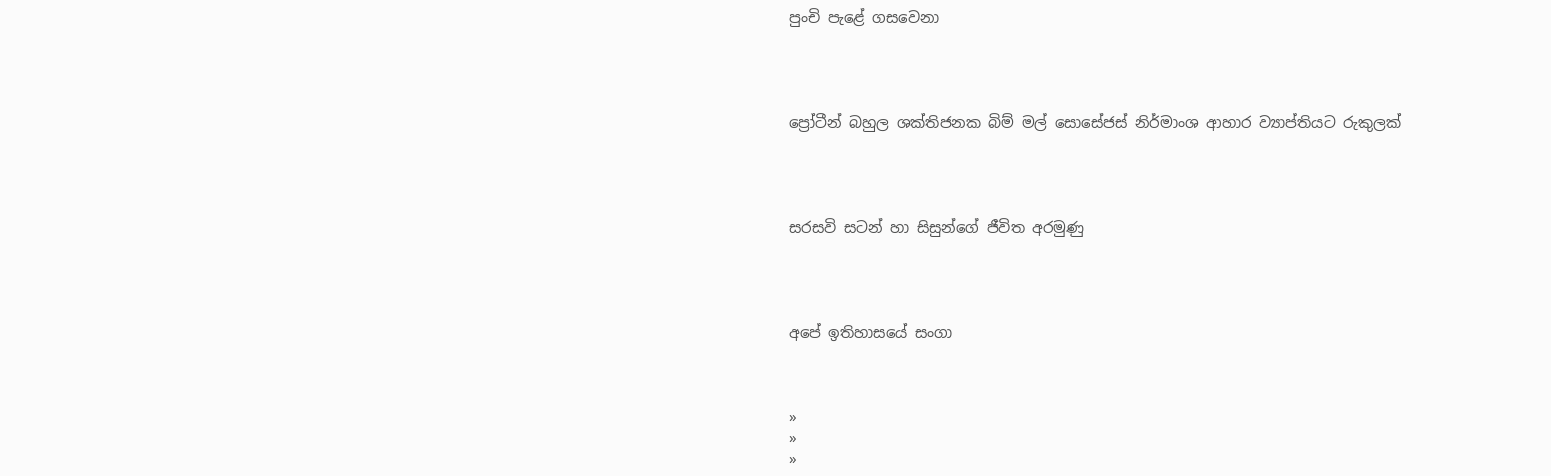පුංචි පැළේ ගසවෙනා




ප්‍රෝටීන් බහුල ශක්තිජනක බිම් මල් සොසේජස් නිර්මාංශ ආහාර ව්‍යාප්තියට රුකුලක්




සරසවි සටන් හා සිසුන්ගේ ජීවිත අරමුණු




අපේ ඉතිහාසයේ සංගා



»
»
»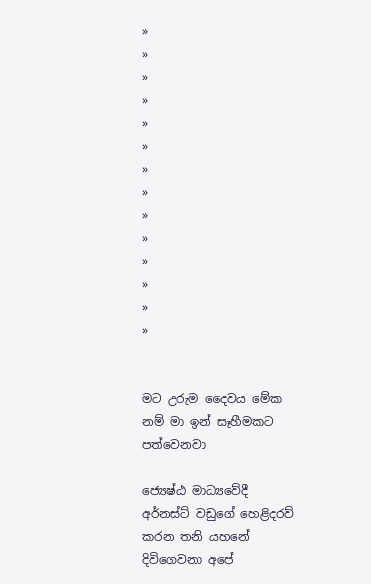»
»
»
»
»
»
»
»
»
»
»
»
»
»


මට උරුම දෛවය මේක නම් මා ඉන් සෑහීමකට පත්වෙනවා

ජ්‍යෙෂ්ඨ මාධ්‍යවේදී අර්නස්ට් වඩුගේ හෙළිදරව් කරන තනි යහනේ දිවිගෙවනා අපේ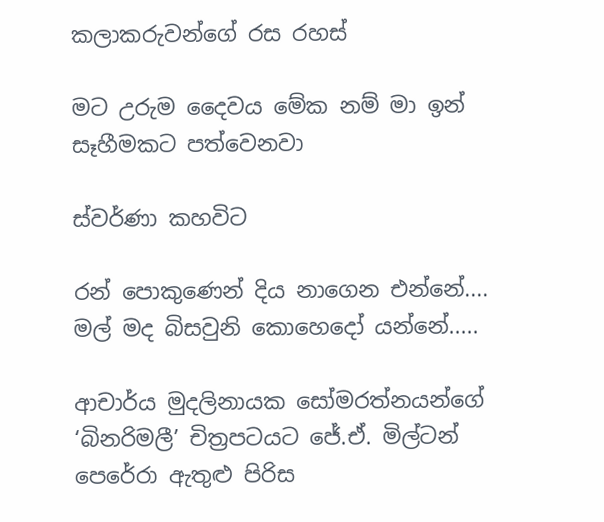කලාකරුවන්ගේ රස රහස්

මට උරුම දෛවය මේක නම් මා ඉන් සෑහීමකට පත්වෙනවා

ස්වර්ණා කහවිට

රන් පොකුණෙන් දිය නාගෙන එන්නේ....
මල් මද බිසවුනි කොහෙදෝ යන්නේ.....

ආචාර්ය මුදලිනායක සෝමරත්නයන්ගේ ‘බිනරිමලී’ චිත්‍රපටයට ජේ.ඒ. මිල්ටන් පෙරේරා ඇතුළු පිරිස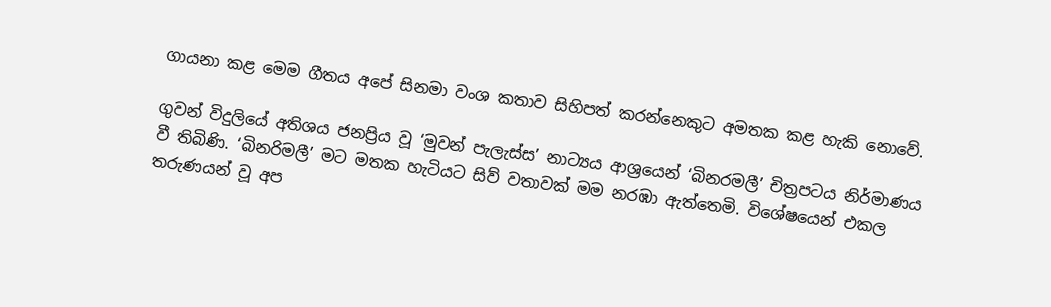ගායනා කළ මෙම ගීතය අපේ සිනමා වංශ කතාව සිහිපත් කරන්නෙකුට අමතක කළ හැකි නොවේ.

ගුවන් විදුලියේ අතිශය ජනප්‍රිය වූ ‘මුවන් පැලැස්ස’ නාට්‍යය ආශ්‍රයෙන් ‘බිනරමලී’ චිත්‍රපටය නිර්මාණය වී තිබිණි. ‘බිනරිමලී’ මට මතක හැටියට සිව් වතාවක් මම නරඹා ඇත්තෙමි. විශේෂයෙන් එකල තරුණයන් වූ අප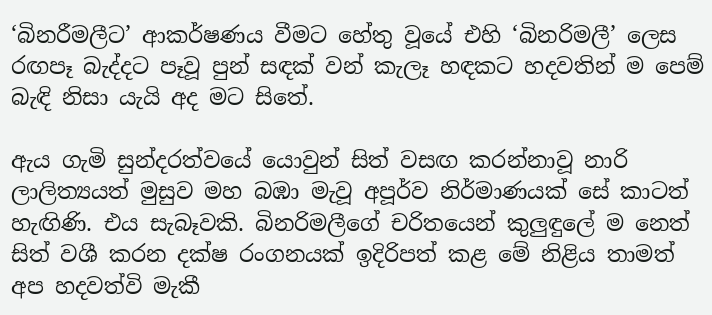‘බිනරීමලීට’ ආකර්ෂණය වීමට හේතු වූයේ එහි ‘බිනරිමලී’ ලෙස රඟපෑ බැද්දට පෑවූ පුන් සඳක් වන් කැලෑ හඳකට හදවතින් ම පෙම් බැඳි නිසා යැයි අද මට සිතේ.

ඇය ගැමි සුන්දරත්වයේ යොවුන් සිත් වසඟ කරන්නාවූ නාරි ලාලිත්‍යයත් මුසුව මහ බඹා මැවූ අපූර්ව නිර්මාණයක් සේ කාටත් හැඟිණි. එය සැබෑවකි. බිනරිමලීගේ චරිතයෙන් කුලුඳුලේ ම නෙත් සිත් වශී කරන දක්ෂ රංගනයක් ඉදිරිපත් කළ මේ නිළිය තාමත් අප හදවත්වි මැකී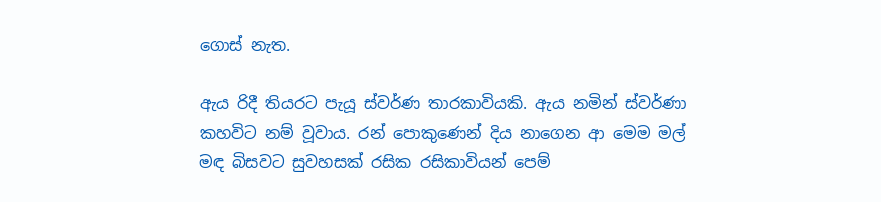ගොස් නැත.

ඇය රිදී තියරට පැයූ ස්වර්ණ තාරකාවියකි. ඇය නමින් ස්වර්ණා කහවිට නම් වූවාය. රන් පොකුණෙන් දිය නාගෙන ආ මෙම මල් මඳ බිසවට සුවහසක් රසික රසිකාවියන් පෙම්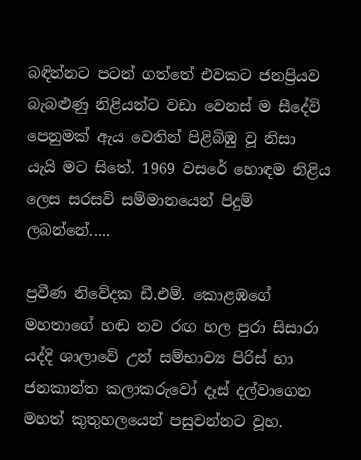බඳින්නට පටන් ගත්තේ එවකට ජනප්‍රියව බැබළුණු නිළියන්ට වඩා වෙනස් ම සීදේවි පෙනුමක් ඇය වෙතින් පිළිබිඹු වූ නිසා යැයි මට සිතේ. 1969 වසරේ හොඳම නිළිය ලෙස සරසවි සම්මානයෙන් පිදුම් ලබන්නේ.....

ප්‍රවීණ නිවේදක ඩී.එම්. කොළඹගේ මහතාගේ හඬ නව රඟ හල පුරා සිසාරා යද්දි ශාලාවේ උන් සම්භාව්‍ය පිරිස් හා ජනකාන්ත කලාකරුවෝ දෑස් දල්වාගෙන මහත් කුතුහලයෙන් පසුවන්නට වූහ.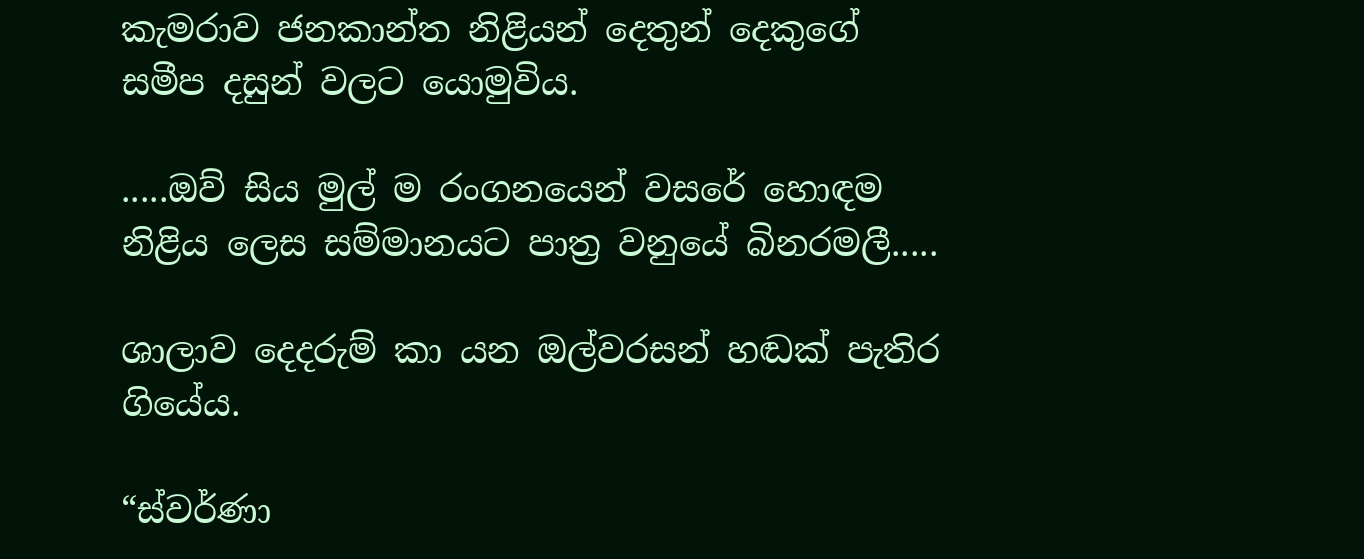කැමරාව ජනකාන්ත නිළියන් දෙතුන් දෙකුගේ සමීප දසුන් වලට යොමුවිය.

.....ඔව් සිය මුල් ම රංගනයෙන් වසරේ හොඳම නිළිය ලෙස සම්මානයට පාත්‍ර වනුයේ ‍බිනරමලී.....

ශාලාව දෙදරුම් කා යන ඔල්වරසන් හඬක් පැතිර ගියේය.

“ස්වර්ණා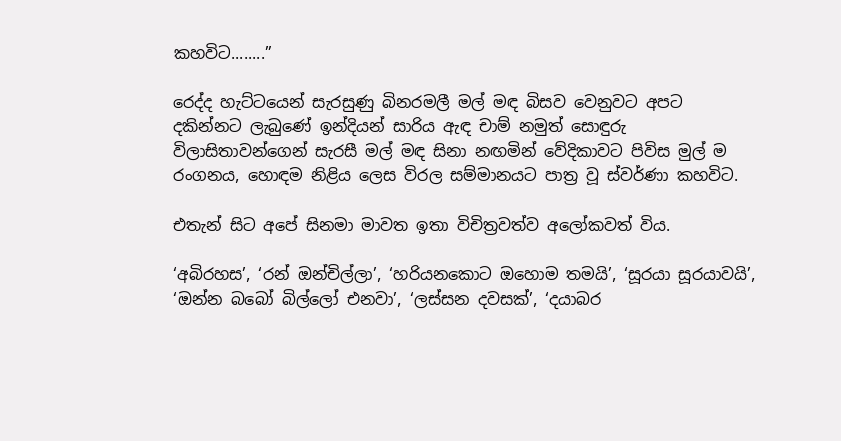කහවිට........”

රෙද්ද හැට්ටයෙන් සැරසුණු බිනරමලී මල් මඳ බිසව වෙනුවට අපට දකින්නට ලැබුණේ ඉන්දියන් සාරිය ඇඳ චාම් නමුත් සොඳුරු විලාසිතාවන්ගෙන් සැරසී මල් මඳ සිනා නඟමින් වේදිකාවට පිවිස මුල් ම රංගනය, හොඳම නිළිය‍ ලෙස විරල සම්මානයට පාත්‍ර වූ ස්වර්ණා කහවිට.

එතැන් සිට අපේ සිනමා ‍මාවත ඉතා විචිත්‍රවත්ව අලෝකවත් විය.

‘අබිරහස’, ‘රන් ඔන්චිල්ලා’, ‘හරියන‍කොට ඔහොම තමයි’, ‘සූරයා සූරයාවයි’, ‘ඔන්න බබෝ බිල්ලෝ එනවා’, ‘ලස්සන දවසක්’, ‘දයාබර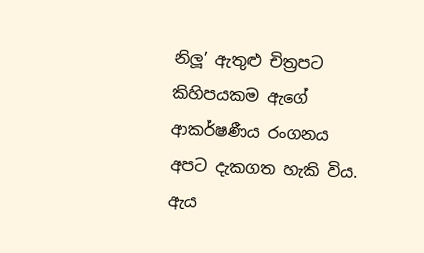නිලූ’ ඇතුළු චිත්‍රපට කිහිපයකම ඇගේ ආකර්ෂණීය රංගනය අපට දැකගත හැකි විය. ඇය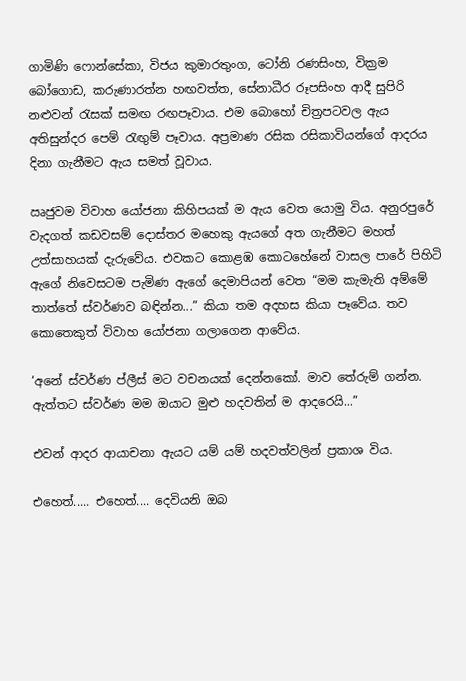ගාමිණි ෆොන්සේකා, විජය කුමාරතුංග, ටෝනි රණසිංහ, වික්‍රම බෝගොඩ, කරුණාරත්න හඟවත්ත, සේනාධීර රූපසිංහ ආදී සුපිරි නළුවන් රැසක් සමඟ රඟපෑවාය. එම බොහෝ චිත්‍රපටවල ඇය අතිසුන්දර පෙම් රැඟුම් පෑවාය. අප්‍රමාණ රසික රසිකාවියන්ගේ ආදරය දිනා ගැනීමට ඇය සමත් වූවාය.

ඍජුවම විවාහ යෝජනා කිහිපයක් ම ඇය වෙත යොමු විය. අනුරපුරේ වැදගත් කඩවසම් දොස්තර මහෙකු ඇයගේ අත ගැනීමට මහත් උත්සාහයක් දැරුවේය. එවකට කොළඹ කොටහේනේ වාසල පාරේ පිහිටි ඇගේ නිවෙසටම පැමිණ ඇගේ දෙමාපියන් වෙත “මම කැමැති අම්මේ තාත්තේ ස්වර්ණව බඳින්න...” කියා තම අදහස කියා පෑවේය. තව කොතෙකුත් විවාහ යෝජනා ගලාගෙන ආවේය.

‘අනේ ස්වර්ණ ප්ලීස් මට වචනයක් දෙන්නකෝ. මාව තේරුම් ගන්න. ඇත්තට ස්වර්ණ මම ඔයාට මුළු හදවතින් ම ආදරෙයි...”

එවන් ආදර ආයාචනා ඇයට යම් යම් හදවත්වලින් ප්‍රකාශ විය.

එහෙත්..... එහෙත්.... දෙවියනි ඔබ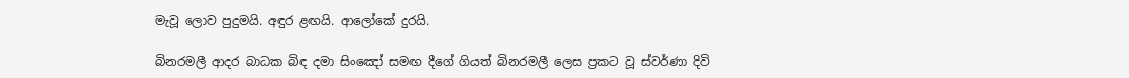මැවූ ලොව පුදුමයි. අඳුර ළඟයි. ආලෝකේ දුරයි.

බිනරමලී ආදර බාධක බිඳ දමා සිං‍‍‍ඤෝ සමඟ දීගේ ගියත් බිනරමලී ලෙස ප්‍රකට වූ ස්වර්ණා දිවි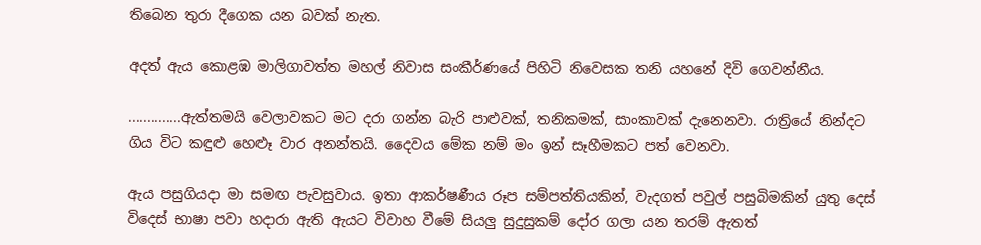තිබෙන තුරා දීගෙක යන බවක් නැත.

අදත් ඇය කොළඹ මාලිගාවත්ත මහල් නිවාස සංකීර්ණයේ පිහිටි නිවෙසක තනි යහනේ දිවි ගෙවන්නීය.

..............ඇත්තමයි වෙලාවකට මට දරා ගන්න බැරි පාළුවක්, තනිකමක්, සාංකාවක් දැනෙනවා. රාත්‍රියේ නින්දට ගිය විට කඳුළු හෙළූ වාර අනන්තයි. දෛවය මේක නම් මං ඉන් සෑහීමකට පත් වෙනවා.

ඇය පසුගියදා මා සමඟ පැවසුවාය. ඉතා ආකර්ෂණීය රූප සම්පත්තියකින්, වැදගත් පවුල් පසුබිමකින් යුතු දෙස් විදෙස් භාෂා පවා හදාරා ඇති ඇයට විවාහ වීමේ සියලු සුදුසුකම් දෝර ගලා යන තරම් ඇතත්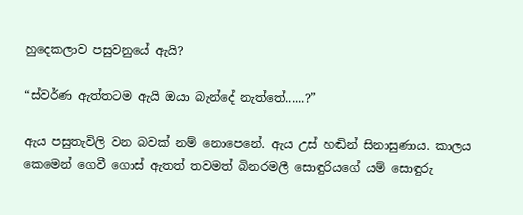හුදෙකලාව පසුවනුයේ ඇයි?

“ස්වර්ණ ඇත්තටම ඇයි ඔයා බැන්දේ නැත්තේ......?”

ඇය පසුතැවිලි වන බවක් නම් නොපෙනේ. ඇය උස් හඬින් සිනාසුණාය. කාලය කෙමෙන් ගෙවී ගොස් ඇතත් තවමත් බිනරමලී සොඳුරියගේ යම් සොඳුරු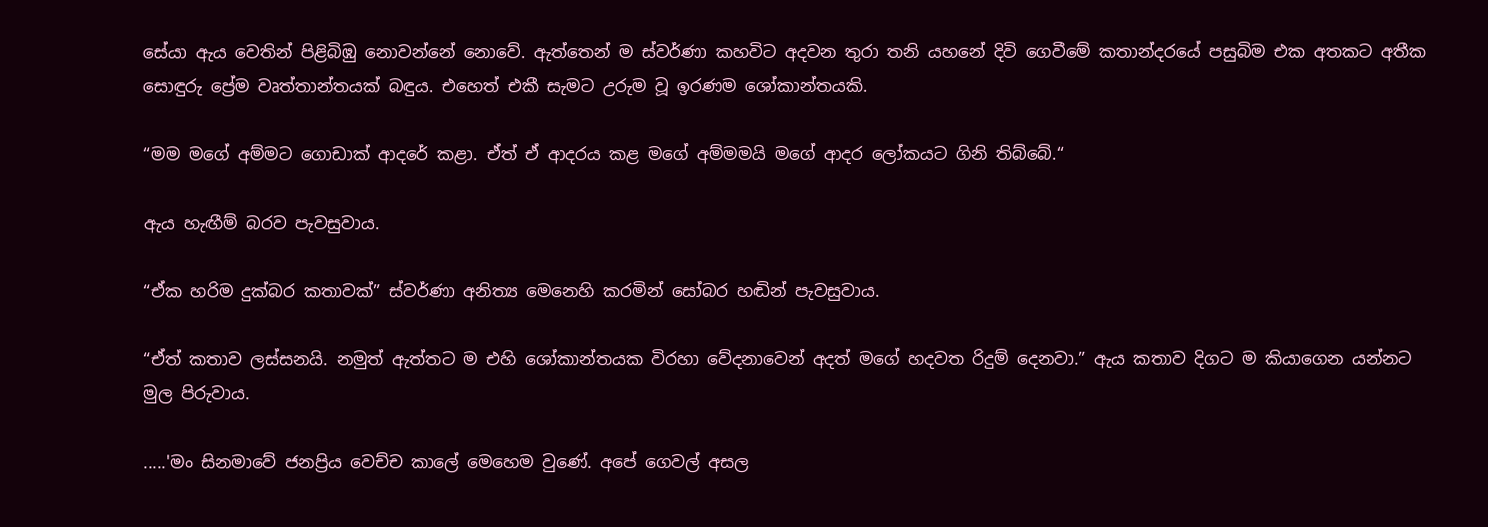සේයා ඇය වෙතින් පිළිබිඹු නොවන්නේ නොවේ. ඇත්තෙන් ම ස්වර්ණා කහවිට අදවන තුරා තනි යහනේ දිවි ගෙවීමේ කතාන්දරයේ පසුබිම එක අතකට අතීක සොඳුරු ප්‍රේම වෘත්තාන්තයක් බඳුය. එහෙත් එකී සැමට උරුම වූ ඉරණම ශෝකාන්තයකි.

“මම මගේ අම්මට ගොඩාක් ආදරේ කළා. ඒත් ඒ ආදරය කළ මගේ අම්මමයි මගේ ආදර ලෝකයට ගිනි තිබ්බේ.“

ඇය හැඟීම් බරව පැවසුවාය.

“ඒක හරිම දුක්බර කතාවක්” ස්වර්ණා අනිත්‍ය මෙනෙහි කරමින් සෝබර හඬින් පැවසුවාය.

“ඒත් කතාව ලස්සනයි. නමුත් ඇත්තට ම එහි ශෝකාන්තයක විරහා වේදනාවෙන් අදත් මගේ හදවත රිදුම් දෙනවා.” ඇය කතාව දිගට ම කියාගෙන යන්නට මුල පිරුවාය.

.....'මං සිනමාවේ ජනප්‍රිය වෙච්ච කාලේ මෙහෙම වුණේ. අපේ ගෙවල් අසල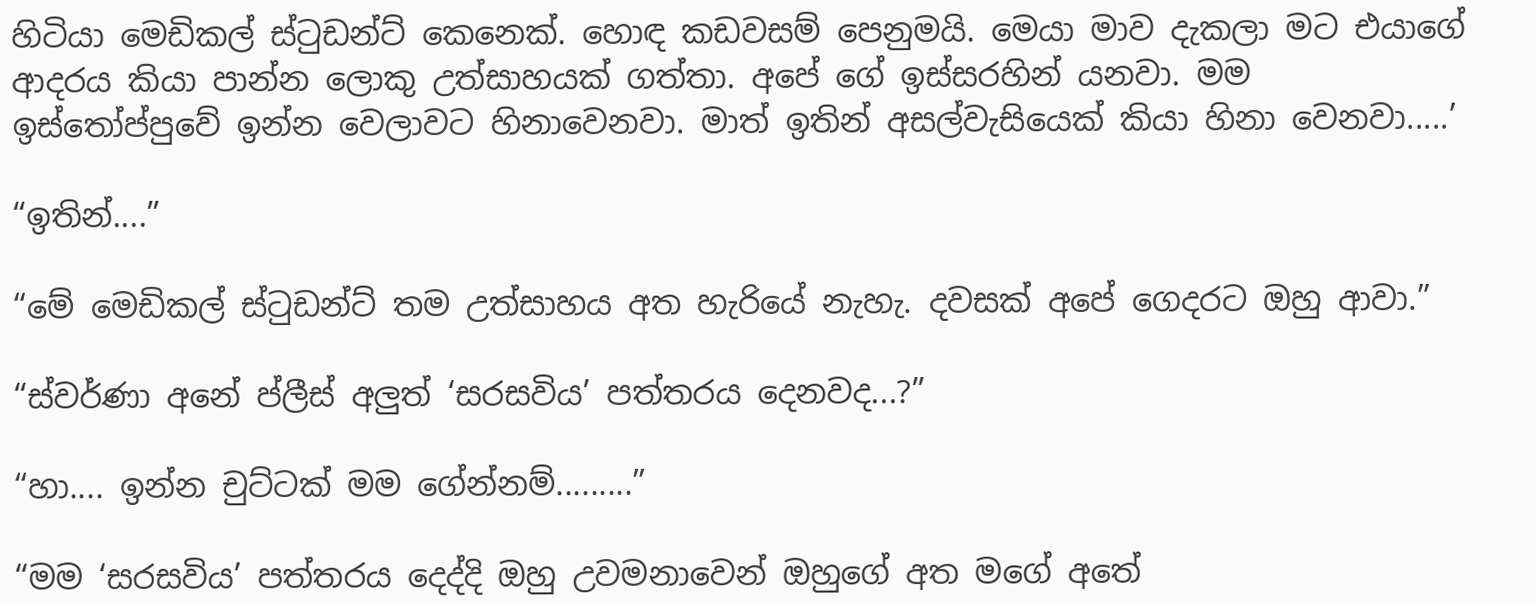හිටියා මෙඩිකල් ස්ටුඩන්ට් කෙනෙක්. හොඳ කඩවසම් පෙනුමයි. මෙයා මාව දැකලා මට එයාගේ ආදරය කියා පාන්න ලොකු උත්සාහයක් ගත්තා. අපේ ගේ ඉස්සරහින් යනවා. මම ඉස්තෝප්පුවේ ඉන්න වෙලාවට හිනාවෙනවා. මාත් ඉතින් අසල්වැසියෙක් කියා හිනා වෙනවා.....’

“ඉතින්....”

“මේ මෙඩිකල් ස්ටුඩන්ට් තම උත්සාහය අත හැරියේ නැහැ. දවසක් අපේ ගෙදරට ඔහු ආවා.”

“ස්වර්ණා අනේ ප්ලීස් අලුත් ‘සරසවිය’ පත්තරය දෙනවද...?”

“හා.... ඉන්න චුට්ටක් මම ගේන්නම්.........”

“මම ‘සරසවිය’ පත්තරය දෙද්දි ඔහු උවමනාවෙන් ඔහුගේ අත මගේ අතේ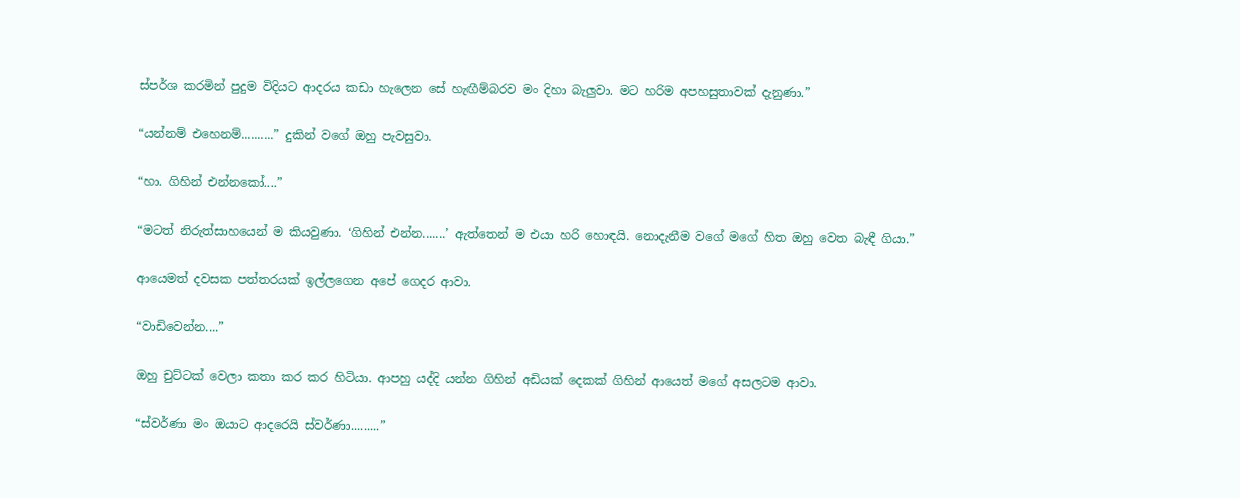ස්පර්ශ කරමින් පුදුම විදියට ආදරය කඩා හැලෙන සේ හැඟීම්බරව මං දිහා බැලුවා. මට හරිම අපහසුතාවක් දැනුණා.”

“යන්නම් එහෙනම්..........” දුකින් වගේ ඔහු පැවසුවා.

“හා. ගිහින් එන්නකෝ....”

“මටත් නිරුත්සාහයෙන් ම කියවුණා. ‘ගිහින් එන්න.......’ ඇත්තෙන් ම එයා හරි හොඳයි. නොදැනීම වගේ මගේ හිත ඔහු වෙත බැඳී ගියා.”

ආයෙමත් දවසක පත්තරයක් ඉල්ලගෙන අපේ ගෙදර ආවා.

“වාඩිවෙන්න....”

ඔහු චුට්ටක් වෙලා කතා කර කර හිටියා. ආපහු යද්දි යන්න ගිහින් අඩියක් දෙකක් ගිහින් ආයෙත් මගේ අසලටම ආවා.

“ස්වර්ණා මං ඔයාට ආදරෙයි ස්වර්ණා.........”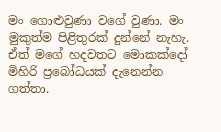මං ගොළුවුණා වගේ වුණා. මං මුකුත්ම පිළිතුරක් දුන්නේ නැහැ. ඒත් මගේ හදවතට මොකක්දෝ මිහිරි ප්‍රබෝධයක් දැනෙන්න ගත්තා.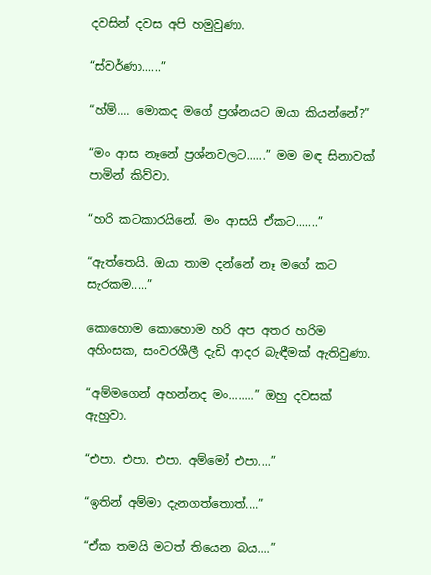දවසින් දවස අපි හමුවුණා.

“ස්වර්ණා......”

“හ්ම්.... මොකද මගේ ප්‍රශ්නයට ඔයා කියන්නේ?”

“මං ආස නෑනේ ප්‍රශ්නවලට......” මම මඳ සිනාවක් පාමින් කිව්වා.

“හරි කටකාරයිනේ. මං ආසයි ඒකට.......”

“ඇත්තෙයි. ඔයා තාම දන්නේ නෑ මගේ කට සැරකම.....”

කොහොම කොහොම හරි අප අතර හරිම අහිංසක, සංවරශීලී දැඩි ආදර බැඳීමක් ඇතිවුණා.

“අම්මගෙන් අහන්නද මං........” ඔහු දවසක් ඇහුවා.

“එපා. එපා. එපා. අම්මෝ එපා....”

“ඉතින් අම්මා දැනගත්තොත්....”

“ඒක තමයි මටත් තියෙන බය....”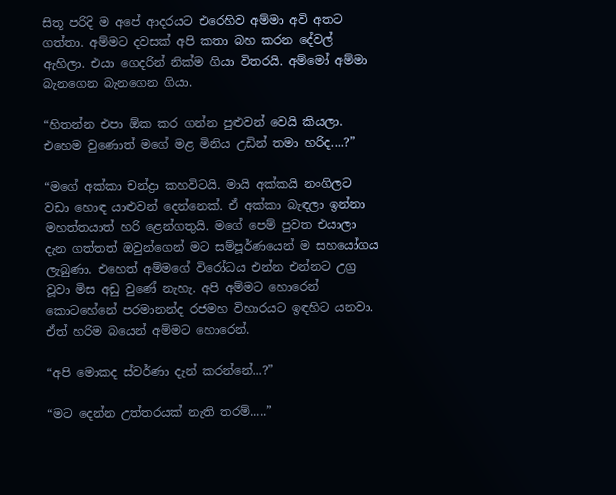සිතූ පරිදි ම අපේ ආදරයට එරෙහිව අම්මා අවි අතට ගත්තා. අම්මට දවසක් අපි කතා බහ කරන දේවල් ඇහිලා. එයා ගෙදරින් නික්ම ගියා විතරයි. අම්මෝ අම්මා බැනගෙන බැනගෙන ගියා.

“හිතන්න එපා ඕක කර ගන්න පුළුවන් වෙයි කියලා. එහෙම වුණොත් මගේ මළ මිනිය උඩින් තමා හරිද....?”

“මගේ අක්කා චන්ද්‍රා කහවිටයි. මායි අක්කයි නංගිලට වඩා හොඳ යාළුවන් දෙන්නෙක්. ඒ අක්කා බැඳලා ඉන්නා මහත්තයාත් හරි ළෙන්ගතුයි. මගේ පෙම් පුවත එයාලා දැන ගත්තත් ඔවුන්ගෙන් මට සම්පූර්ණයෙන් ම සහයෝගය ලැබුණා. එහෙත් අම්මගේ විරෝධය එන්න එන්නට උග්‍ර වූවා මිස අඩු වුණේ නැහැ. අපි අම්මට හොරෙන් කොටහේනේ පරමානන්ද රජමහ විහාරයට ඉඳහිට යනවා. ඒත් හරිම බයෙන් අම්මට හොරෙන්.

“අපි මොකද ස්වර්ණා දැන් කරන්නේ...?”

“මට දෙන්න උත්තරයක් නැති තරම්.....”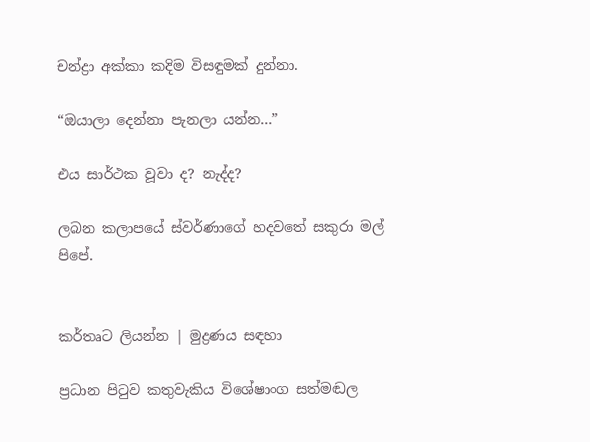චන්ද්‍රා අක්කා කදිම විසඳුමක් දුන්නා.

“ඔයාලා දෙන්නා පැනලා යන්න...”

එය සාර්ථක වූවා ද? නැද්ද?

ලබන කලාපයේ ස්වර්ණාගේ හදවතේ සකුරා මල් පිපේ.


කර්තෘට ලියන්න | මුද්‍රණය සඳහා

ප්‍රධාන පිටුව කතුවැකිය විශේෂාංග සත්මඬල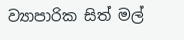ව්‍යාපාරික සිත් මල්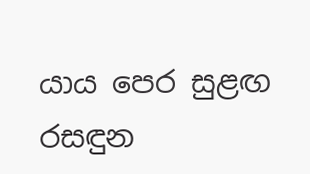යාය පෙර සුළඟ රසඳුන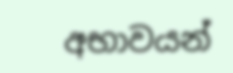අභාවයන්